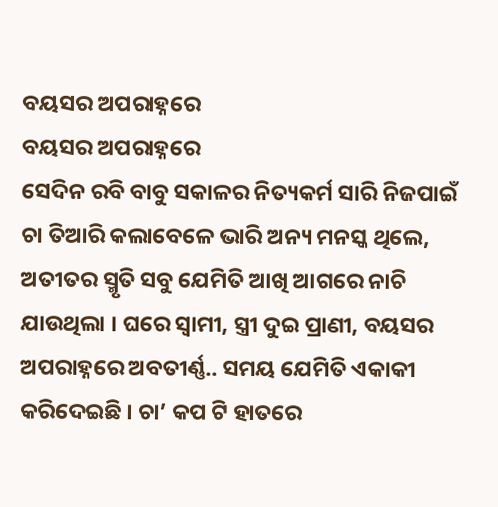ବୟସର ଅପରାହ୍ନରେ
ବୟସର ଅପରାହ୍ନରେ
ସେଦିନ ରବି ବାବୁ ସକାଳର ନିତ୍ୟକର୍ମ ସାରି ନିଜପାଇଁ ଚା ତିଆରି କଲାବେଳେ ଭାରି ଅନ୍ୟ ମନସ୍କ ଥିଲେ, ଅତୀତର ସ୍ମୃତି ସବୁ ଯେମିତି ଆଖି ଆଗରେ ନାଚି ଯାଉଥିଲା । ଘରେ ସ୍ୱାମୀ, ସ୍ତ୍ରୀ ଦୁଇ ପ୍ରାଣୀ, ବୟସର ଅପରାହ୍ନରେ ଅବତୀର୍ଣ୍ଣ.. ସମୟ ଯେମିତି ଏକାକୀ କରିଦେଇଛି । ଚା’ କପ ଟି ହାତରେ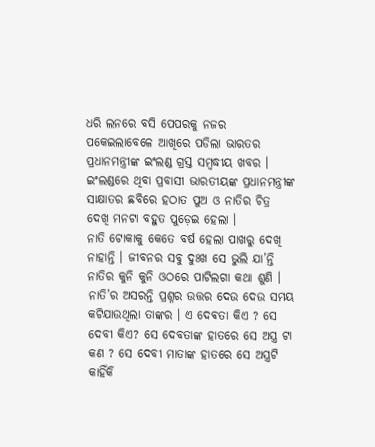ଧରି ଲନରେ ବସି ପେପରକୁ ନଜର ପକେଇଲାବେଳେ ଆଖିରେ ପଡିଲା ଭାରତର ପ୍ରଧାନମନ୍ତ୍ରୀଙ୍କ ଇଂଲଣ୍ଡ ଗ୍ରସ୍ତ ସମ୍ବଦ୍ଧୀୟ ଖବର । ଇଂଲଣ୍ଡରେ ଥିବା ପ୍ରବାସୀ ଭାରତୀୟଙ୍କ ପ୍ରଧାନମନ୍ତ୍ରୀଙ୍କ ସାକ୍ଷାତର ଛବିରେ ହଠାତ ପୁଅ ଓ ନାତିର ଚିତ୍ର ଦେଖି ମନଟା ବହୁତ ପୁଡ଼େଇ ହେଲା ।
ନାତି ଟୋକାକୁ କେତେ ବର୍ଷ ହେଲା ପାଖରୁ ଦେଖି ନାହାନ୍ତି । ଜୀବନର ସବୁ ଦୁଃଖ ସେ ଭୁଲି ଯା’ନ୍ତି ନାତିର କୁନି କୁନି ଓଠରେ ପାଟିଲଗା କଥା ଶୁଣି । ନାତି’ର ଅସରନ୍ତି ପ୍ରଶ୍ନର ଉତ୍ତର ଦେଉ ଦେଉ ସମୟ କଟିଯାଉଥିଲା ତାଙ୍କର । ଏ ଦେଵତା କିଏ ? ସେ ଦେବୀ କିଏ? ସେ ଦେବତାଙ୍କ ହାତରେ ସେ ଅସ୍ତ୍ର ଟା କଣ ? ସେ ଦେବୀ ମାତାଙ୍କ ହାତରେ ସେ ଅସ୍ତ୍ରଟି କାହିଁକି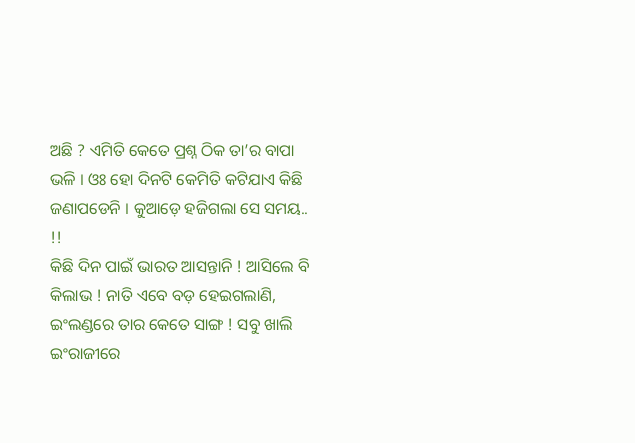ଅଛି ? ଏମିତି କେତେ ପ୍ରଶ୍ନ ଠିକ ତା’ର ବାପା ଭଳି । ଓଃ ହୋ ଦିନଟି କେମିତି କଟିଯାଏ କିଛି ଜଣାପଡେନି । କୁଆଡ଼େ ହଜିଗଲା ସେ ସମୟ.. !!
କିଛି ଦିନ ପାଇଁ ଭାରତ ଆସନ୍ତାନି ! ଆସିଲେ ବି କିଲାଭ ! ନାତି ଏବେ ବଡ଼ ହେଇଗଲାଣି, ଇଂଲଣ୍ଡରେ ତାର କେତେ ସାଙ୍ଗ ! ସବୁ ଖାଲି ଇଂରାଜୀରେ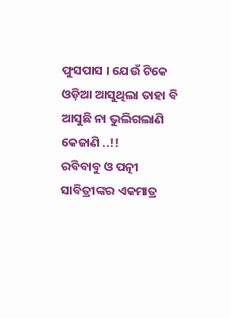ଫୁସପାସ । ଯେଉଁ ଟିକେ ଓଡ଼ିଆ ଆସୁଥିଲା ତାହା ବି ଆସୁଛି ନା ଭୁଲିଗଲାଣି କେଜାଣି ..!!
ରବିବାବୁ ଓ ପତ୍ନୀ ସାବିତ୍ରୀଙ୍କର ଏକମାତ୍ର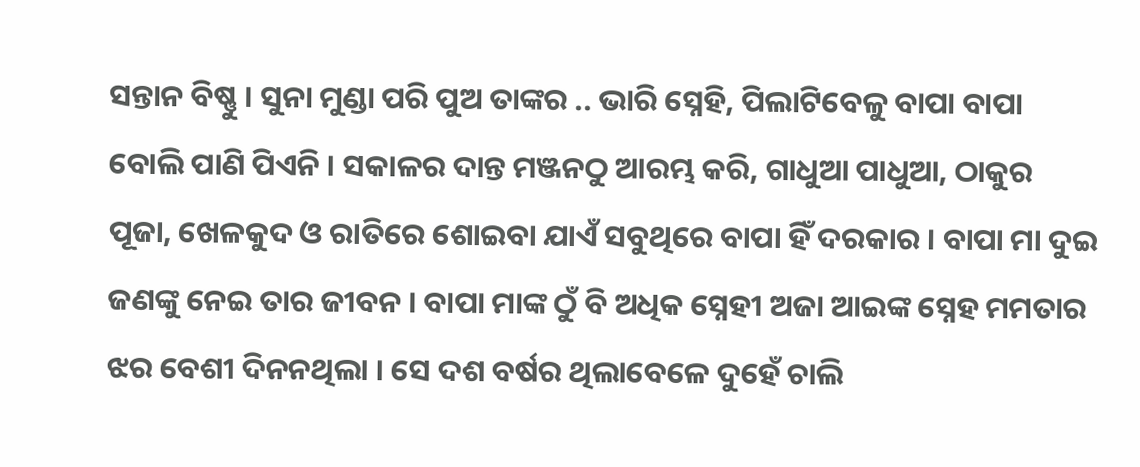ସନ୍ତାନ ବିଷ୍ଣୁ । ସୁନା ମୁଣ୍ଡା ପରି ପୁଅ ତାଙ୍କର .. ଭାରି ସ୍ନେହି, ପିଲାଟିବେଳୁ ବାପା ବାପା ବୋଲି ପାଣି ପିଏନି । ସକାଳର ଦାନ୍ତ ମଞ୍ଜନଠୁ ଆରମ୍ଭ କରି, ଗାଧୁଆ ପାଧୁଆ, ଠାକୁର ପୂଜା, ଖେଳକୁଦ ଓ ରାତିରେ ଶୋଇବା ଯାଏଁ ସବୁଥିରେ ବାପା ହିଁ ଦରକାର । ବାପା ମା ଦୁଇ ଜଣଙ୍କୁ ନେଇ ତାର ଜୀବନ । ବାପା ମାଙ୍କ ଠୁଁ ବି ଅଧିକ ସ୍ନେହୀ ଅଜା ଆଇଙ୍କ ସ୍ନେହ ମମତାର ଝର ବେଶୀ ଦିନନଥିଲା । ସେ ଦଶ ବର୍ଷର ଥିଲାବେଳେ ଦୁହେଁ ଚାଲି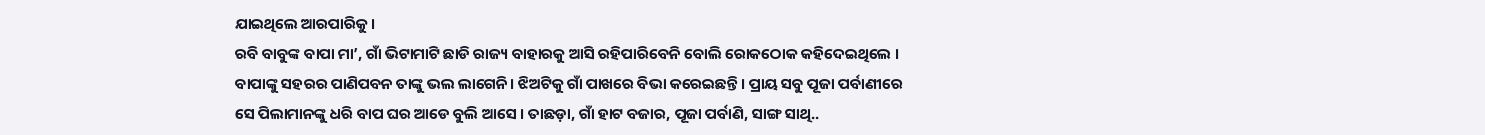ଯାଇଥିଲେ ଆରପାରିକୁ ।
ରବି ବାବୁଙ୍କ ବାପା ମା’, ଗାଁ ଭିଟାମାଟି ଛାଡି ରାଜ୍ୟ ବାହାରକୁ ଆସି ରହିପାରିବେନି ବୋଲି ରୋକଠୋକ କହିଦେଇଥିଲେ । ବାପାଙ୍କୁ ସହରର ପାଣିପବନ ତାଙ୍କୁ ଭଲ ଲାଗେନି। ଝିଅଟିକୁ ଗାଁ ପାଖରେ ବିଭା କରେଇଛନ୍ତି । ପ୍ରାୟ ସବୁ ପୂଜା ପର୍ବାଣୀରେ ସେ ପିଲାମାନଙ୍କୁ ଧରି ବାପ ଘର ଆଡେ ବୁଲି ଆସେ । ତାଛଡ଼ା, ଗାଁ ହାଟ ବଜାର, ପୂଜା ପର୍ବାଣି, ସାଙ୍ଗ ସାଥି..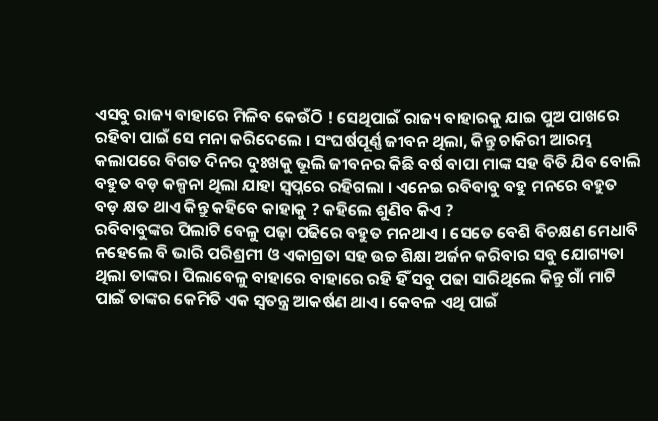ଏସବୁ ରାଜ୍ୟ ବାହାରେ ମିଳିବ କେଉଁଠି ! ସେଥିପାଇଁ ରାଜ୍ୟ ବାହାରକୁ ଯାଇ ପୁଅ ପାଖରେ ରହିବା ପାଇଁ ସେ ମନା କରିଦେଲେ । ସଂଘର୍ଷପୂର୍ଣ୍ଣ ଜୀବନ ଥିଲା, କିନ୍ତୁ ଚାକିରୀ ଆରମ୍ଭ କଲାପରେ ବିଗତ ଦିନର ଦୁଃଖକୁ ଭୂଲି ଜୀବନର କିଛି ବର୍ଷ ବାପା ମାଙ୍କ ସହ ବିତି ଯିବ ବୋଲି ବହୁତ ବଡ଼ କଳ୍ପନା ଥିଲା ଯାହା ସ୍ଵପ୍ନରେ ରହିଗଲା । ଏନେଇ ରବିବାବୁ ବହୁ ମନରେ ବହୁତ ବଡ଼ କ୍ଷତ ଥାଏ କିନ୍ତୁ କହିବେ କାହାକୁ ? କହିଲେ ଶୁଣିବ କିଏ ?
ରବିବାବୁଙ୍କର ପିଲାଟି ବେଳୁ ପଢ଼ା ପଢିରେ ବହୁତ ମନଥାଏ । ସେତେ ବେଶି ବିଚକ୍ଷଣ ମେଧାବି ନହେଲେ ବି ଭାରି ପରିଶ୍ରମୀ ଓ ଏକାଗ୍ରତା ସହ ଉଚ୍ଚ ଶିକ୍ଷା ଅର୍ଜନ କରିବାର ସବୁ ଯୋଗ୍ୟତା ଥିଲା ତାଙ୍କର। ପିଲାବେଳୁ ବାହାରେ ବାହାରେ ରହି ହିଁ ସବୁ ପଢା ସାରିଥିଲେ କିନ୍ତୁ ଗାଁ ମାଟି ପାଇଁ ତାଙ୍କର କେମିତି ଏକ ସ୍ୱତନ୍ତ୍ର ଆକର୍ଷଣ ଥାଏ। କେବଳ ଏଥି ପାଇଁ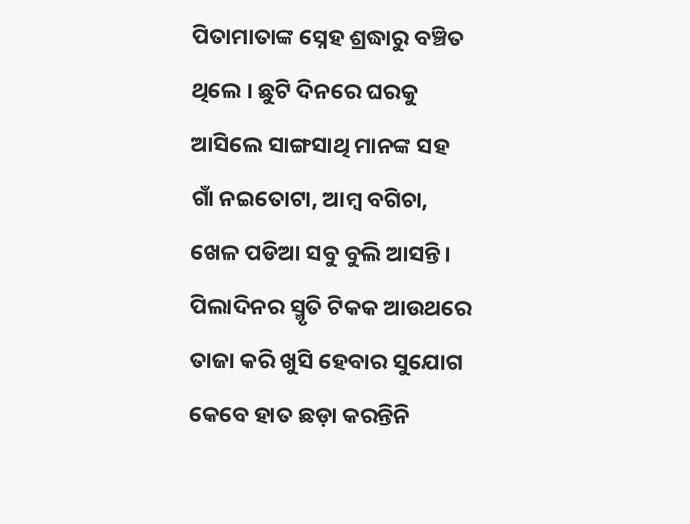ପିତାମାତାଙ୍କ ସ୍ନେହ ଶ୍ରଦ୍ଧାରୁ ବଞ୍ଚିତ ଥିଲେ । ଛୁଟି ଦିନରେ ଘରକୁ ଆସିଲେ ସାଙ୍ଗସାଥି ମାନଙ୍କ ସହ ଗାଁ ନଇତୋଟା, ଆମ୍ବ ବଗିଚା, ଖେଳ ପଡିଆ ସବୁ ବୁଲି ଆସନ୍ତି। ପିଲାଦିନର ସ୍ମୃତି ଟିକକ ଆଉଥରେ ତାଜା କରି ଖୁସି ହେବାର ସୁଯୋଗ କେବେ ହାତ ଛଡ଼ା କରନ୍ତିନି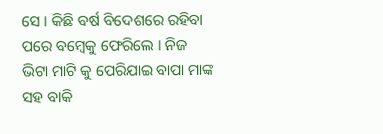ସେ । କିଛି ବର୍ଷ ବିଦେଶରେ ରହିବା ପରେ ବମ୍ବେକୁ ଫେରିଲେ । ନିଜ ଭିଟା ମାଟି କୁ ପେରିଯାଇ ବାପା ମାଙ୍କ ସହ ବାକି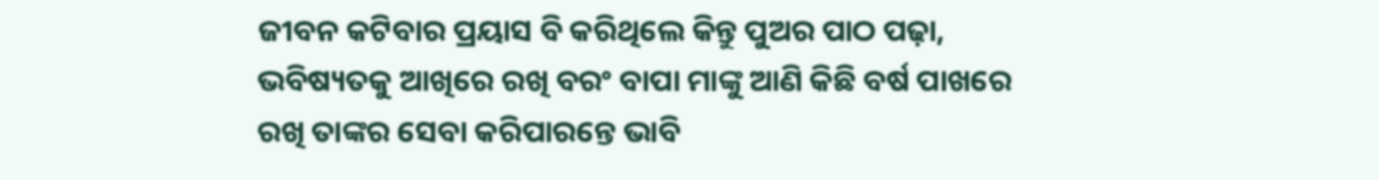ଜୀବନ କଟିବାର ପ୍ରୟାସ ବି କରିଥିଲେ କିନ୍ତୁ ପୁଅର ପାଠ ପଢ଼ା, ଭବିଷ୍ୟତକୁ ଆଖିରେ ରଖି ବରଂ ବାପା ମାଙ୍କୁ ଆଣି କିଛି ବର୍ଷ ପାଖରେ ରଖି ତାଙ୍କର ସେବା କରିପାରନ୍ତେ ଭାବି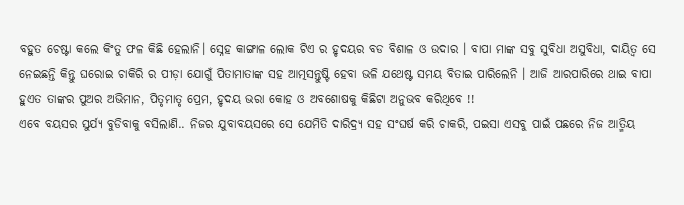ବହୁତ ଚେଷ୍ଟା କଲେ କିଂତୁ ଫଳ କିଛି ହେଲାନି। ସ୍ନେହ କାଙ୍ଗାଳ ଲୋକ ଟିଏ ର ହୃଦୟର ବଡ ବିଶାଳ ଓ ଉଦାର । ବାପା ମାଙ୍କ ସବୁ ସୁବିଧା ଅସୁବିଧା, ଦାୟିତ୍ୱ ସେ ନେଇଛନ୍ତି କିନ୍ତୁ ଘରୋଇ ଚାକିରି ର ପୀଡ଼ା ଯୋଗୁଁ ପିତାମାତାଙ୍କ ସହ ଆତ୍ମସନ୍ତୁଷ୍ଟି ହେବା ଭଳି ଯଥେଷ୍ଟ ସମୟ ବିତାଇ ପାରିଲେନି । ଆଜି ଆରପାରିରେ ଥାଇ ବାପା ହୁଏତ ତାଙ୍କର ପୁଅର ଅଭିମାନ, ପିତୃମାତୃ ପ୍ରେମ, ହୃଦୟ ଭରା କୋହ ଓ ଅବଶୋଷକୁ କିଛିଟା ଅନୁଭବ କରିଥିବେ !!
ଏବେ ବୟସର ସୁର୍ଯ୍ୟ ବୁଡିବାକୁ ବସିଲାଣି.. ନିଜର ଯୁବାବୟସରେ ସେ ଯେମିତି ଦାରିଦ୍ର୍ୟ ସହ ସଂଘର୍ଷ କରି ଚାକରି, ପଇସା ଏସବୁ ପାଇଁ ପଛରେ ନିଜ ଆତ୍ମିୟ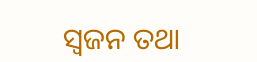ସ୍ଵଜନ ତଥା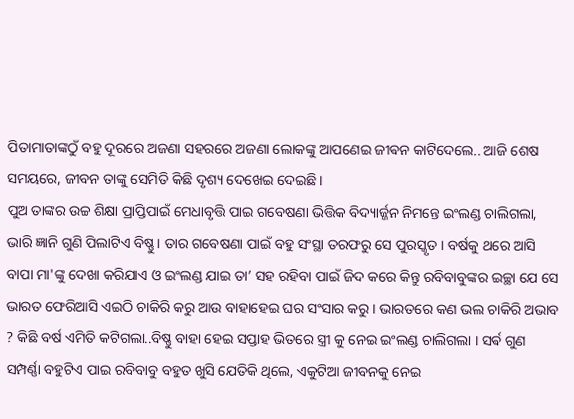ପିତାମାତାଙ୍କଠୁଁ ବହୁ ଦୂରରେ ଅଜଣା ସହରରେ ଅଜଣା ଲୋକଙ୍କୁ ଆପଣେଇ ଜୀଵନ କାଟିଦେଲେ.. ଆଜି ଶେଷ ସମୟରେ, ଜୀବନ ତାଙ୍କୁ ସେମିତି କିଛି ଦୃଶ୍ୟ ଦେଖେଇ ଦେଇଛି।
ପୁଅ ତାଙ୍କର ଉଚ୍ଚ ଶିକ୍ଷା ପ୍ରାପ୍ତିପାଇଁ ମେଧାବୃତ୍ତି ପାଇ ଗବେଷଣା ଭିତ୍ତିକ ବିଦ୍ୟାର୍ଜ୍ଜନ ନିମନ୍ତେ ଇଂଲଣ୍ଡ ଚାଲିଗଲା, ଭାରି ଜ୍ଞାନି ଗୁଣି ପିଲାଟିଏ ବିଷ୍ଣୁ। ତାର ଗବେଷଣା ପାଇଁ ବହୁ ସଂସ୍ଥା ତରଫରୁ ସେ ପୁରସ୍କୃତ । ବର୍ଷକୁ ଥରେ ଆସି ବାପା ମା'ଙ୍କୁ ଦେଖା କରିଯାଏ ଓ ଇଂଲଣ୍ଡ ଯାଇ ତା’ ସହ ରହିବା ପାଇଁ ଜିଦ କରେ କିନ୍ତୁ ରବିବାବୁଙ୍କର ଇଚ୍ଛା ଯେ ସେ ଭାରତ ଫେରିଆସି ଏଇଠି ଚାକିରି କରୁ ଆଉ ବାହାହେଇ ଘର ସଂସାର କରୁ । ଭାରତରେ କଣ ଭଲ ଚାକିରି ଅଭାବ ? କିଛି ବର୍ଷ ଏମିତି କଟିଗଲା..ବିଷ୍ଣୁ ବାହା ହେଇ ସପ୍ତାହ ଭିତରେ ସ୍ତ୍ରୀ କୁ ନେଇ ଇଂଲଣ୍ଡ ଚାଲିଗଲା । ସର୍ଵ ଗୁଣ ସମ୍ପର୍ଣ୍ଣା ବହୁଟିଏ ପାଇ ରବିବାବୁ ବହୁତ ଖୁସି ଯେତିକି ଥିଲେ, ଏକୁଟିଆ ଜୀବନକୁ ନେଇ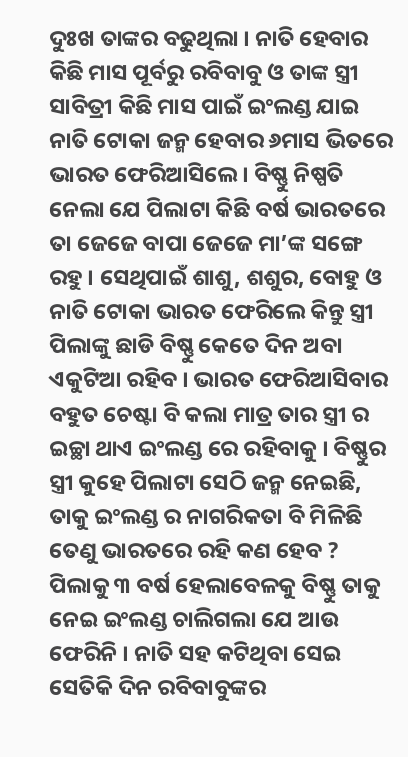ଦୁଃଖ ତାଙ୍କର ବଢୁଥିଲା । ନାତି ହେବାର କିଛି ମାସ ପୂର୍ବରୁ ରବିବାବୁ ଓ ତାଙ୍କ ସ୍ତ୍ରୀ ସାବିତ୍ରୀ କିଛି ମାସ ପାଇଁ ଇଂଲଣ୍ଡ ଯାଇ ନାତି ଟୋକା ଜନ୍ମ ହେବାର ୬ମାସ ଭିତରେ ଭାରତ ଫେରିଆସିଲେ । ବିଷ୍ଣୁ ନିଷ୍ପତି ନେଲା ଯେ ପିଲାଟା କିଛି ବର୍ଷ ଭାରତରେ ତା ଜେଜେ ବାପା ଜେଜେ ମା’ଙ୍କ ସଙ୍ଗେ ରହୁ । ସେଥିପାଇଁ ଶାଶୁ, ଶଶୁର, ବୋହୁ ଓ ନାତି ଟୋକା ଭାରତ ଫେରିଲେ କିନ୍ତୁ ସ୍ତ୍ରୀ ପିଲାଙ୍କୁ ଛାଡି ବିଷ୍ଣୁ କେତେ ଦିନ ଅବା ଏକୁଟିଆ ରହିବ । ଭାରତ ଫେରିଆସିବାର ବହୁତ ଚେଷ୍ଟା ବି କଲା ମାତ୍ର ତାର ସ୍ତ୍ରୀ ର ଇଚ୍ଛା ଥାଏ ଇଂଲଣ୍ଡ ରେ ରହିବାକୁ । ବିଷ୍ଣୁର ସ୍ତ୍ରୀ କୁହେ ପିଲାଟା ସେଠି ଜନ୍ମ ନେଇଛି, ତାକୁ ଇଂଲଣ୍ଡ ର ନାଗରିକତା ବି ମିଳିଛି ତେଣୁ ଭାରତରେ ରହି କଣ ହେବ ? ପିଲାକୁ ୩ ବର୍ଷ ହେଲାବେଳକୁ ବିଷ୍ଣୁ ତାକୁ ନେଇ ଇଂଲଣ୍ଡ ଚାଲିଗଲା ଯେ ଆଉ ଫେରିନି । ନାତି ସହ କଟିଥିବା ସେଇ ସେତିକି ଦିନ ରବିବାବୁଙ୍କର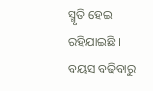ସ୍ମୃତି ହେଇ ରହିଯାଇଛି ।
ବୟସ ବଢିବାରୁ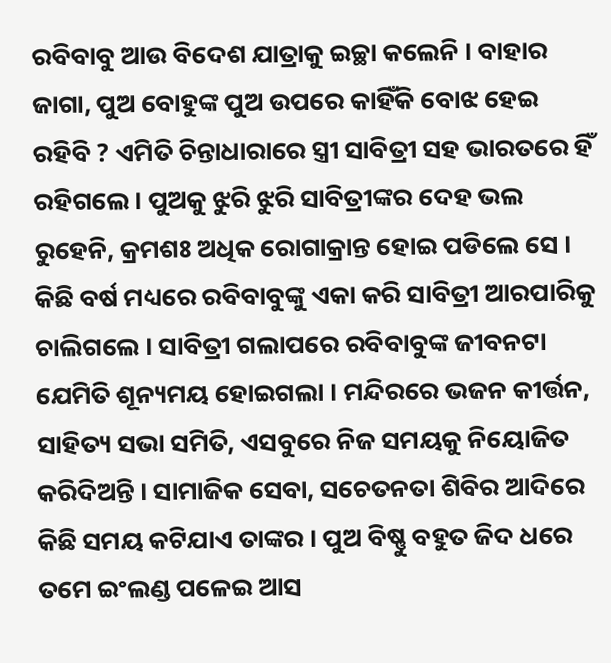ରବିବାବୁ ଆଉ ବିଦେଶ ଯାତ୍ରାକୁ ଇଚ୍ଛା କଲେନି । ବାହାର ଜାଗା, ପୁଅ ବୋହୁଙ୍କ ପୁଅ ଉପରେ କାହିଁକି ବୋଝ ହେଇ ରହିବି ? ଏମିତି ଚିନ୍ତାଧାରାରେ ସ୍ତ୍ରୀ ସାବିତ୍ରୀ ସହ ଭାରତରେ ହିଁ ରହିଗଲେ । ପୁଅକୁ ଝୁରି ଝୁରି ସାବିତ୍ରୀଙ୍କର ଦେହ ଭଲ ରୁହେନି, କ୍ରମଶଃ ଅଧିକ ରୋଗାକ୍ରାନ୍ତ ହୋଇ ପଡିଲେ ସେ । କିଛି ବର୍ଷ ମଧ୍ୟରେ ରବିବାବୁଙ୍କୁ ଏକା କରି ସାବିତ୍ରୀ ଆରପାରିକୁ ଚାଲିଗଲେ । ସାବିତ୍ରୀ ଗଲାପରେ ରବିବାବୁଙ୍କ ଜୀବନଟା ଯେମିତି ଶୂନ୍ୟମୟ ହୋଇଗଲା । ମନ୍ଦିରରେ ଭଜନ କୀର୍ତ୍ତନ, ସାହିତ୍ୟ ସଭା ସମିତି, ଏସବୁରେ ନିଜ ସମୟକୁ ନିୟୋଜିତ କରିଦିଅନ୍ତି । ସାମାଜିକ ସେବା, ସଚେତନତା ଶିବିର ଆଦିରେ କିଛି ସମୟ କଟିଯାଏ ତାଙ୍କର । ପୁଅ ବିଷ୍ଣୁ ବହୁତ ଜିଦ ଧରେ ତମେ ଇଂଲଣ୍ଡ ପଳେଇ ଆସ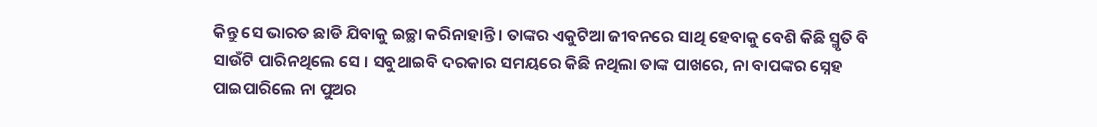କିନ୍ତୁ ସେ ଭାରତ ଛାଡି ଯିବାକୁ ଇଚ୍ଛା କରିନାହାନ୍ତି । ତାଙ୍କର ଏକୁଟିଆ ଜୀବନରେ ସାଥି ହେବାକୁ ବେଶି କିଛି ସ୍ମୃତି ବି ସାଉଁଟି ପାରିନଥିଲେ ସେ । ସବୁଥାଇବି ଦରକାର ସମୟରେ କିଛି ନଥିଲା ତାଙ୍କ ପାଖରେ, ନା ବାପଙ୍କର ସ୍ନେହ ପାଇପାରିଲେ ନା ପୁଅର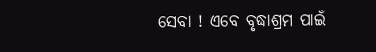ସେବା ! ଏବେ ବୃଦ୍ଧାଶ୍ରମ ପାଇଁ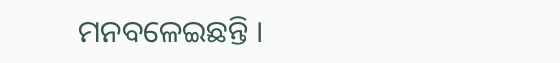ମନବଳେଇଛନ୍ତି ।